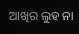ଆଖିର ଲୁହ ନା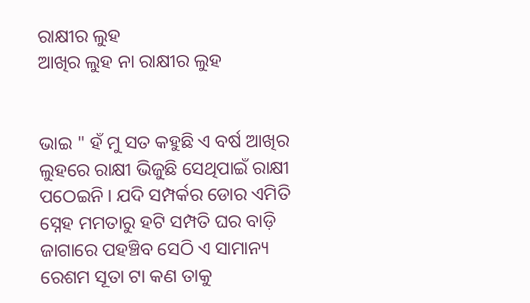ରାକ୍ଷୀର ଲୁହ
ଆଖିର ଲୁହ ନା ରାକ୍ଷୀର ଲୁହ


ଭାଇ " ହଁ ମୁ ସତ କହୁଛି ଏ ବର୍ଷ ଆଖିର ଲୁହରେ ରାକ୍ଷୀ ଭିଜୁଛି ସେଥିପାଇଁ ରାକ୍ଷୀ ପଠେଇନି। ଯଦି ସମ୍ପର୍କର ଡୋର ଏମିତି ସ୍ନେହ ମମତାରୁ ହଟି ସମ୍ପତି ଘର ବାଡ଼ି ଜାଗାରେ ପହଞ୍ଚିବ ସେଠି ଏ ସାମାନ୍ୟ ରେଶମ ସୂତା ଟା କଣ ତାକୁ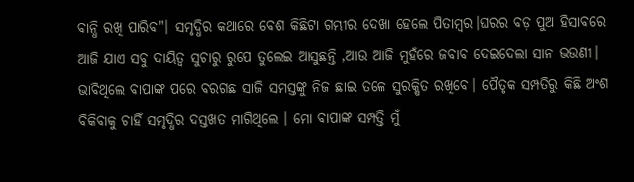ବାନ୍ଧି ରଖି ପାରିବ"। ସମୃଦ୍ଧିର କଥାରେ ବେଶ କିଛିଟା ଗମ୍ଭୀର ଦେଖା ହେଲେ ପିତାମ୍ବର।ଘରର ବଡ଼ ପୁଅ ହିସାବରେ ଆଜି ଯାଏ ସବୁ ଦାୟିତ୍ୱ ସୁଚାରୁ ରୁପେ ତୁଲେଇ ଆସୁଛନ୍ତି ,ଆଉ ଆଜି ମୁହଁରେ ଜବାବ ଦେଇଦେଲା ସାନ ଭଉଣୀ। ଭାବିଥିଲେ ବାପାଙ୍କ ପରେ ବରଗଛ ସାଜି ସମସ୍ତଙ୍କୁ ନିଜ ଛାଇ ତଳେ ସୁରକ୍ଷିତ ରଖିବେ। ପୈତୃକ ସମ୍ପତିରୁ କିଛି ଅଂଶ ବିକିବାକୁ ଚାହିଁ ସମୃଦ୍ଧିର ଦସ୍ତଖତ ମାଗିଥିଲେ । ମୋ ବାପାଙ୍କ ସମ୍ପତ୍ତି ମୁଁ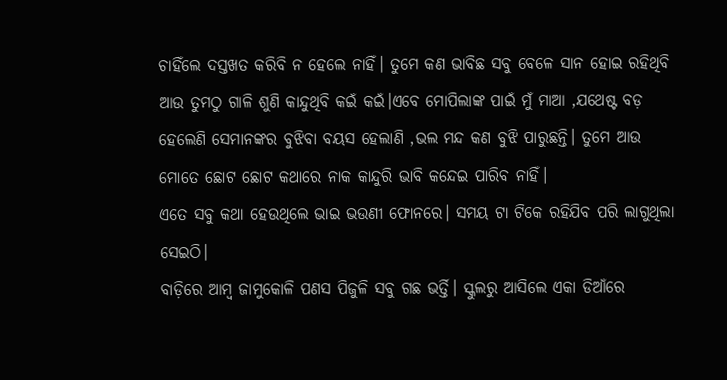ଚାହିଁଲେ ଦସ୍ତଖତ କରିବି ନ ହେଲେ ନାହିଁ। ତୁମେ କଣ ଭାବିଛ ସବୁ ବେଳେ ସାନ ହୋଇ ରହିଥିବି ଆଉ ତୁମଠୁ ଗାଳି ଶୁଣି କାନ୍ଦୁଥିବି କଇଁ କଇଁ।ଏବେ ମୋପିଲାଙ୍କ ପାଇଁ ମୁଁ ମାଆ ,ଯଥେଷ୍ଟ ବଡ଼ ହେଲେଣି ସେମାନଙ୍କର ବୁଝିବା ବୟସ ହେଲାଣି ,ଭଲ ମନ୍ଦ କଣ ବୁଝି ପାରୁଛନ୍ତି। ତୁମେ ଆଉ ମୋତେ ଛୋଟ ଛୋଟ କଥାରେ ନାକ କାନ୍ଦୁରି ଭାବି କନ୍ଦେଇ ପାରିବ ନାହିଁ।
ଏତେ ସବୁ କଥା ହେଉଥିଲେ ଭାଇ ଭଉଣୀ ଫୋନରେ। ସମୟ ଟା ଟିକେ ରହିଯିବ ପରି ଲାଗୁଥିଲା ସେଇଠି।
ବାଡ଼ିରେ ଆମ୍ବ ଜାମୁକୋଳି ପଣସ ପିଜୁଳି ସବୁ ଗଛ ଭର୍ତ୍ତି। ସ୍କୁଲରୁ ଆସିଲେ ଏକା ଡିଆଁରେ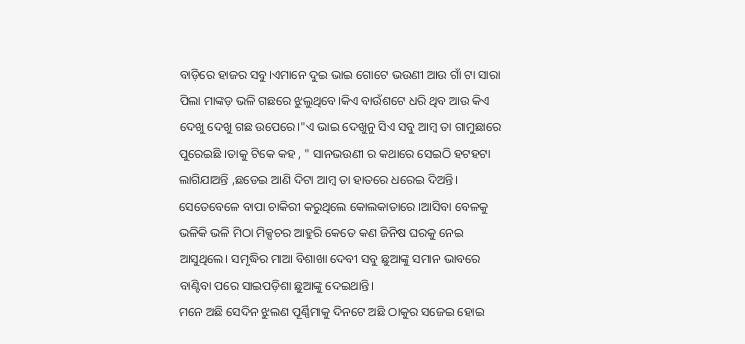ବାଡ଼ିରେ ହାଜର ସବୁ।ଏମାନେ ଦୁଇ ଭାଇ ଗୋଟେ ଭଉଣୀ ଆଉ ଗାଁ ଟା ସାରା ପିଲା ମାଙ୍କଡ଼ ଭଳି ଗଛରେ ଝୁଲୁଥିବେ।କିଏ ବାଉଁଶଟେ ଧରି ଥିବ ଆଉ କିଏ ଦେଖୁ ଦେଖୁ ଗଛ ଉପେରେ।"ଏ ଭାଇ ଦେଖୁନୁ ସିଏ ସବୁ ଆମ୍ବ ତା ଗାମୁଛାରେ ପୁରେଇଛି ।ତାକୁ ଟିକେ କହ , " ସାନଭଉଣୀ ର କଥାରେ ସେଇଠି ହଟହଟା ଲାଗିଯାଅନ୍ତି ,ଛଡେଇ ଆଣି ଦିଟା ଆମ୍ବ ତା ହାତରେ ଧରେଇ ଦିଅନ୍ତି। ସେତେବେଳେ ବାପା ଚାକିରୀ କରୁଥିଲେ କୋଲକାତାରେ ।ଆସିବା ବେଳକୁ ଭଳିକି ଭଳି ମିଠା ମିକ୍ସଚର ଆହୁରି କେତେ କଣ ଜିନିଷ ଘରକୁ ନେଇ ଆସୁଥିଲେ। ସମୃଦ୍ଧିର ମାଆ ବିଶାଖା ଦେବୀ ସବୁ ଛୁଆଙ୍କୁ ସମାନ ଭାବରେ ବାଣ୍ଟିବା ପରେ ସାଇପଡ଼ିଶା ଛୁଆଙ୍କୁ ଦେଇଥାନ୍ତି।
ମନେ ଅଛି ସେଦିନ ଝୁଲଣ ପୂର୍ଣ୍ଣିମାକୁ ଦିନଟେ ଅଛି ଠାକୁର ସଜେଇ ହୋଇ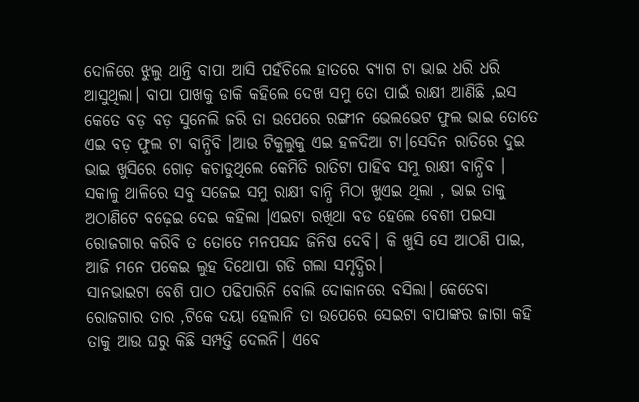ଦୋଳିରେ ଝୁଲୁ ଥାନ୍ତି ବାପା ଆସି ପହଁଚିଲେ ହାତରେ ବ୍ୟାଗ ଟା ଭାଇ ଧରି ଧରି ଆସୁଥିଲା। ବାପା ପାଖକୁ ଡାକି କହିଲେ ଦେଖ ସମୁ ତୋ ପାଇଁ ରାକ୍ଷୀ ଆଣିଛି ,ଇସ କେତେ ବଡ଼ ବଡ଼ ସୁନେଲି ଜରି ତା ଉପେରେ ରଙ୍ଗୀନ ଭେଲଭେଟ ଫୁଲ ଭାଇ ତୋତେ ଏଇ ବଡ଼ ଫୁଲ ଟା ବାନ୍ଧିବି ।ଆଉ ଟିକୁଲୁକୁ ଏଇ ହଳଦିଆ ଟା।ସେଦିନ ରାତିରେ ଦୁଇ ଭାଇ ଖୁସିରେ ଗୋଡ଼ କଚାଡୁଥିଲେ କେମିତି ରାତିଟା ପାହିବ ସମୁ ରାକ୍ଷୀ ବାନ୍ଧିବ । ସକାଳୁ ଥାଳିରେ ସବୁ ସଜେଇ ସମୁ ରାକ୍ଷୀ ବାନ୍ଧି ମିଠା ଖୁଏଇ ଥିଲା , ଭାଇ ତାକୁ ଅଠାଣିଟେ ବଢ଼େଇ ଦେଇ କହିଲା ।ଏଇଟା ରଖିଥା ବଡ ହେଲେ ବେଶୀ ପଇସା ରୋଜଗାର କରିବି ତ ତୋତେ ମନପସନ୍ଦ ଜିନିଷ ଦେବି। କି ଖୁସି ସେ ଆଠଣି ପାଇ, ଆଜି ମନେ ପକେଇ ଲୁହ ଦିଥୋପା ଗଡି ଗଲା ସମୃଦ୍ଧିର।
ସାନଭାଇଟା ବେଶି ପାଠ ପଢିପାରିନି ବୋଲି ଦୋକାନରେ ବସିଲା। କେତେବା ରୋଜଗାର ତାର ,ଟିକେ ଦୟା ହେଲାନି ତା ଉପେରେ ସେଇଟା ବାପାଙ୍କର ଜାଗା କହି ତାକୁ ଆଉ ଘରୁ କିଛି ସମ୍ପତ୍ତି ଦେଲନି। ଏବେ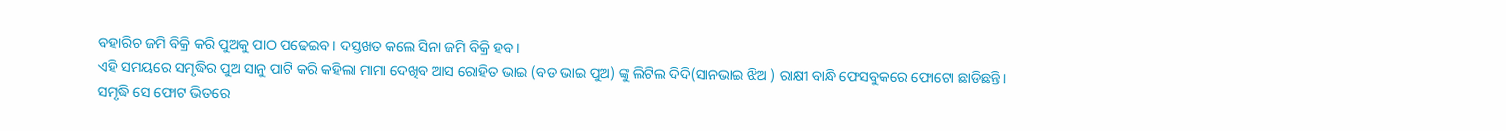ବହାରିଚ ଜମି ବିକ୍ରି କରି ପୁଅକୁ ପାଠ ପଢେଇବ। ଦସ୍ତଖତ କଲେ ସିନା ଜମି ବିକ୍ରି ହବ।
ଏହି ସମୟରେ ସମୃଦ୍ଧିର ପୁଅ ସାନୁ ପାଟି କରି କହିଲା ମାମା ଦେଖିବ ଆସ ରୋହିତ ଭାଇ (ବଡ ଭାଇ ପୁଅ) ଙ୍କୁ ଲିଟିଲ ଦିଦି(ସାନଭାଇ ଝିଅ ) ରାକ୍ଷୀ ବାନ୍ଧି ଫେସବୁକରେ ଫୋଟୋ ଛାଡିଛନ୍ତି।
ସମୃଦ୍ଧି ସେ ଫୋଟ ଭିତରେ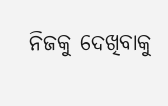ନିଜକୁ ଦେଖିବାକୁ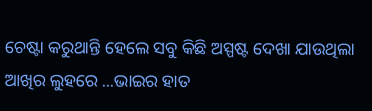ଚେଷ୍ଟା କରୁଥାନ୍ତି ହେଲେ ସବୁ କିଛି ଅସ୍ପଷ୍ଟ ଦେଖା ଯାଉଥିଲା ଆଖିର ଲୁହରେ ...ଭାଇର ହାତ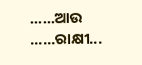......ଆଉ ......ରାକ୍ଷୀ...